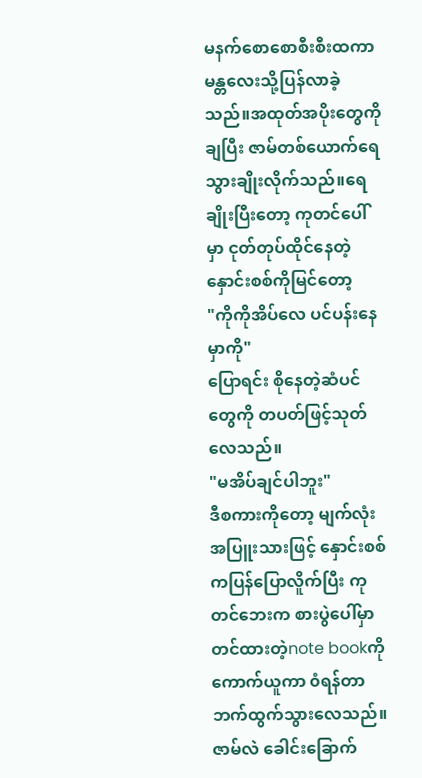မနက်စောစောစီးစီးထကာ မန္တလေးသို့ပြန်လာခဲ့သည်။အထုတ်အပိုးတွေကိုချပြီး ဇာမ်တစ်ယောက်ရေသွားချိုးလိုက်သည်။ရေချိုးပြီးတော့ ကုတင်ပေါ်မှာ ငုတ်တုပ်ထိုင်နေတဲ့နှောင်းစစ်ကိုမြင်တော့
"ကိုကိုအိပ်လေ ပင်ပန်းနေမှာကို"
ပြောရင်း စိုနေတဲ့ဆံပင်တွေကို တပတ်ဖြင့်သုတ်လေသည်။
"မအိပ်ချင်ပါဘူး"
ဒီစကားကိုတော့ မျက်လုံးအပြူးသားဖြင့် နှောင်းစစ်ကပြန်ပြောလိူက်ပြီး ကုတင်ဘေးက စားပွဲပေါ်မှာတင်ထားတဲ့note bookကို ကောက်ယူကာ ၀ံရန်တာဘက်ထွက်သွားလေသည်။
ဇာမ်လဲ ခေါင်းခြောက်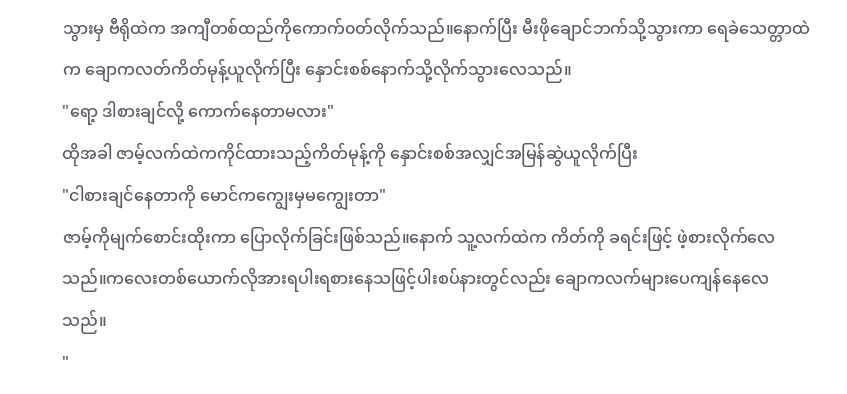သွားမှ ဗီရိုထဲက အကျီတစ်ထည်ကိုကောက်၀တ်လိုက်သည်။နောက်ပြီး မီးဖိုချောင်ဘက်သို့သွားကာ ရေခဲသေတ္တာထဲက ချောကလတ်ကိတ်မုန့်ယူလိုက်ပြီး နှောင်းစစ်နောက်သို့လိုက်သွားလေသည်။
"ရော့ ဒါစားချင်လို့ ကောက်နေတာမလား"
ထိုအခါ ဇာမ့်လက်ထဲကကိုင်ထားသည့်ကိတ်မုန့်ကို နှောင်းစစ်အလျှင်အမြန်ဆွဲယူလိုက်ပြီး
"ငါစားချင်နေတာကို မောင်ကကျွေးမှမကျွေးတာ"
ဇာမ့်ကိုမျက်စောင်းထိုးကာ ပြောလိုက်ခြင်းဖြစ်သည်။နောက် သူ့လက်ထဲက ကိတ်ကို ခရင်းဖြင့် ဖဲ့စားလိုက်လေသည်။ကလေးတစ်ယောက်လိုအားရပါးရစားနေသဖြင့်ပါးစပ်နားတွင်လည်း ချောကလက်များပေကျန်နေလေသည်။
"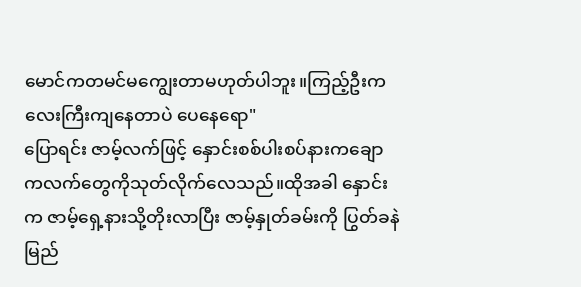မောင်ကတမင်မကျွေးတာမဟုတ်ပါဘူး။ကြည့်ဦးကလေးကြီးကျနေတာပဲ ပေနေရော"
ပြောရင်း ဇာမ့်လက်ဖြင့် နှောင်းစစ်ပါးစပ်နားကချောကလက်တွေကိုသုတ်လိုက်လေသည်။ထိုအခါ နှောင်းက ဇာမ့်ရှေ့နားသို့တိုးလာပြီး ဇာမ့်နှုတ်ခမ်းကို ပြွတ်ခနဲမြည်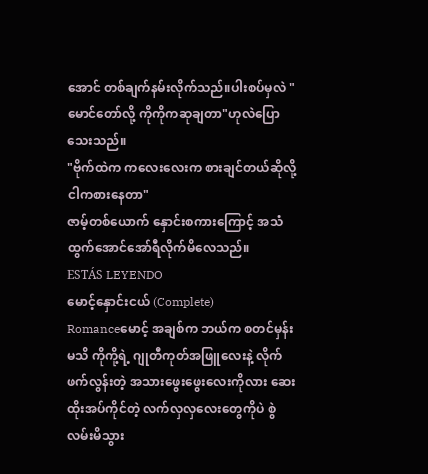အောင် တစ်ချက်နမ်းလိုက်သည်။ပါးစပ်မှလဲ "မောင်တော်လို့ ကိုကိုကဆုချတာ"ဟုလဲပြောသေးသည်။
"ဗိုက်ထဲက ကလေးလေးက စားချင်တယ်ဆိုလို့ ငါကစားနေတာ"
ဇာမ့်တစ်ယောက် နှောင်းစကားကြောင့် အသံထွက်အောင်အော်ရီလိုက်မိလေသည်။
ESTÁS LEYENDO
မောင့်နှောင်းငယ် (Complete)
Romanceမောင့် အချစ်က ဘယ်က စတင်မှန်းမသိ ကိုကို့ရဲ့ ဂျုတီကုတ်အဖြူလေးနဲ့ လိုက်ဖက်လွန်းတဲ့ အသားဖွေးဖွေးလေးကိုလား ဆေးထိုးအပ်ကိုင်တဲ့ လက်လှလှလေးတွေကိုပဲ စွဲလမ်းမိသွား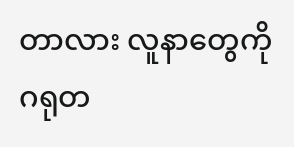တာလား လူနာတွေကို ဂရုတ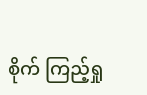စိုက် ကြည့်ရှု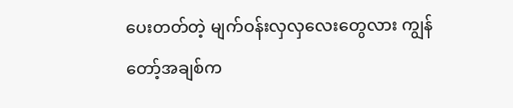ပေးတတ်တဲ့ မျက်ဝန်းလှလှလေးတွေလား ကျွန်တော့်အချစ်က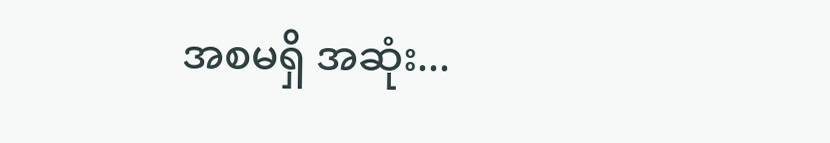အစမရှိ အဆုံး...